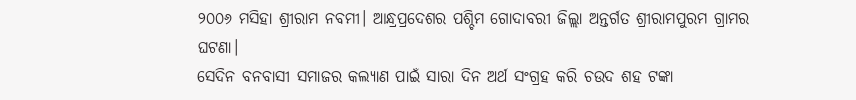୨୦୦୬ ମସିହା ଶ୍ରୀରାମ ନବମୀ। ଆନ୍ଧ୍ରପ୍ରଦେଶର ପଶ୍ଚିମ ଗୋଦାବରୀ ଜିଲ୍ଲା ଅନ୍ତର୍ଗତ ଶ୍ରୀରାମପୁରମ ଗ୍ରାମର ଘଟଣା।
ସେଦିନ ବନବାସୀ ସମାଜର କଲ୍ୟାଣ ପାଇଁ ସାରା ଦିନ ଅର୍ଥ ସଂଗ୍ରହ କରି ଚଉଦ ଶହ ଟଙ୍କା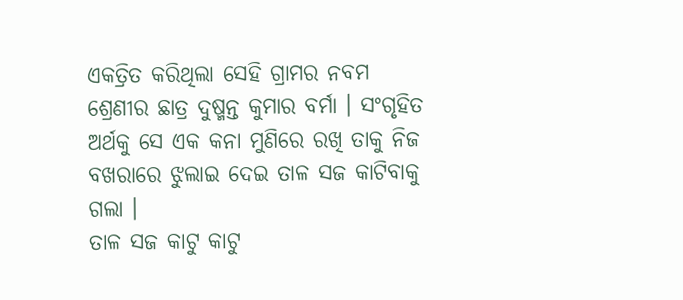ଏକତ୍ରିତ କରିଥିଲା ସେହି ଗ୍ରାମର ନବମ ଶ୍ରେଣୀର ଛାତ୍ର ଦୁଷ୍ମନ୍ତ କୁମାର ବର୍ମା । ସଂଗୃହିତ ଅର୍ଥକୁ ସେ ଏକ କନା ମୁଣିରେ ରଖି ତାକୁ ନିଜ ବଖରାରେ ଝୁଲାଇ ଦେଇ ତାଳ ସଜ କାଟିବାକୁ ଗଲା ।
ତାଳ ସଜ କାଟୁ କାଟୁ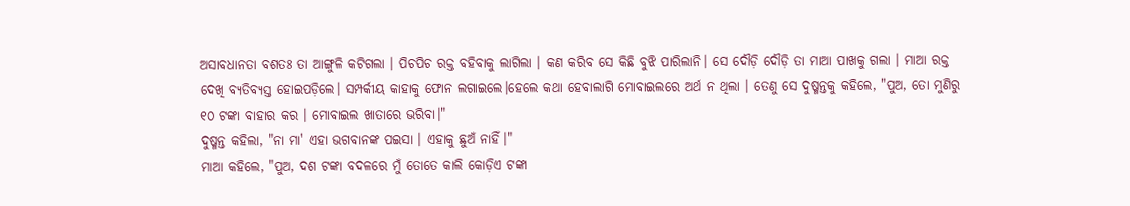ଅସାବଧାନତା ବଶତଃ ତା ଆଙ୍ଗୁଳି କଟିଗଲା । ପିଚପିଚ ରକ୍ତ ବହିବାକୁ ଲାଗିଲା । କଣ କରିବ ସେ କିଛି ବୁଝି ପାରିଲାନି। ସେ ଦୌଡ଼ି ଦୌଡ଼ି ତା ମାଆ ପାଖକୁ ଗଲା । ମାଆ ରକ୍ତ ଦେଖି ବ୍ୟତିବ୍ୟସ୍ତ ହୋଇପଡ଼ିଲେ। ସମ୍ପର୍କୀୟ କାହାକୁ ଫୋନ ଲଗାଇଲେ।ହେଲେ କଥା ହେବାଲାଗି ମୋବାଇଲରେ ଅର୍ଥ ନ ଥିଲା । ତେଣୁ ସେ ଦୁଷ୍ମନ୍ତକୁ କହିଲେ, "ପୁଅ, ତୋ ମୁଣିରୁ ୧୦ ଟଙ୍କା ବାହାର କର । ମୋବାଇଲ ଖାତାରେ ଭରିବା।"
ଦୁଷ୍ମନ୍ତ କହିଲା, "ନା ମା' ଏହା ଭଗବାନଙ୍କ ପଇସା । ଏହାକୁ ଛୁଅଁ ନାହିଁ।"
ମାଆ କହିଲେ, "ପୁଅ, ଦଶ ଟଙ୍କା ବଦଳରେ ମୁଁ ତୋତେ କାଲି କୋଡ଼ିଏ ଟଙ୍କା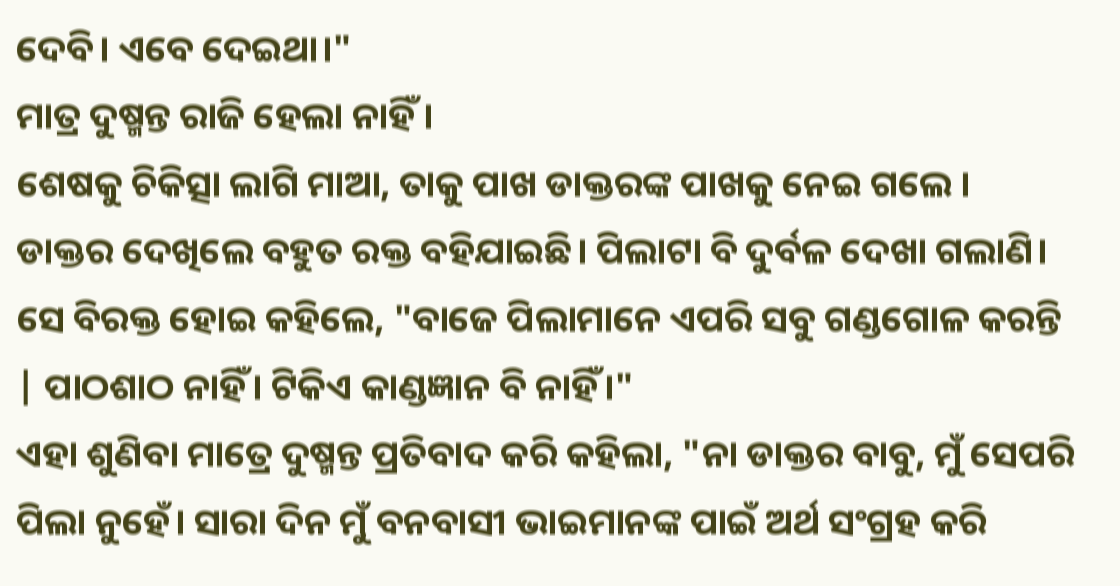ଦେବି। ଏବେ ଦେଇଥା।"
ମାତ୍ର ଦୁଷ୍ମନ୍ତ ରାଜି ହେଲା ନାହିଁ ।
ଶେଷକୁ ଚିକିତ୍ସା ଲାଗି ମାଆ, ତାକୁ ପାଖ ଡାକ୍ତରଙ୍କ ପାଖକୁ ନେଇ ଗଲେ ।
ଡାକ୍ତର ଦେଖିଲେ ବହୁତ ରକ୍ତ ବହିଯାଇଛି। ପିଲାଟା ବି ଦୁର୍ବଳ ଦେଖା ଗଲାଣି। ସେ ବିରକ୍ତ ହୋଇ କହିଲେ, "ବାଜେ ପିଲାମାନେ ଏପରି ସବୁ ଗଣ୍ଡଗୋଳ କରନ୍ତି | ପାଠଶାଠ ନାହିଁ। ଟିକିଏ କାଣ୍ଡଜ୍ଞାନ ବି ନାହିଁ।"
ଏହା ଶୁଣିବା ମାତ୍ରେ ଦୁଷ୍ମନ୍ତ ପ୍ରତିବାଦ କରି କହିଲା, "ନା ଡାକ୍ତର ବାବୁ, ମୁଁ ସେପରି ପିଲା ନୁହେଁ। ସାରା ଦିନ ମୁଁ ବନବାସୀ ଭାଇମାନଙ୍କ ପାଇଁ ଅର୍ଥ ସଂଗ୍ରହ କରି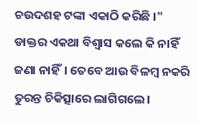ଚଉଦଶହ ଟଙ୍କା ଏକାଠି କରିଛି ।"
ଡାକ୍ତର ଏକଥା ବିଶ୍ୱାସ କଲେ କି ନାହିଁ ଜଣା ନାହିଁ। ତେବେ ଆଉ ବିଳମ୍ବ ନକରି ତୁରନ୍ତ ଚିକିତ୍ସାରେ ଲାଗିଗଲେ।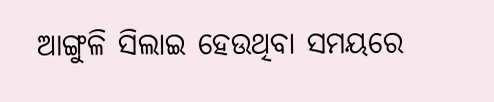ଆଙ୍ଗୁଳି ସିଲାଇ ହେଉଥିବା ସମୟରେ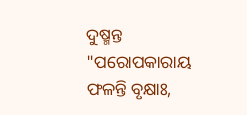ଦୁଷ୍ମନ୍ତ "ପରୋପକାରାୟ ଫଳନ୍ତି ବୃକ୍ଷାଃ,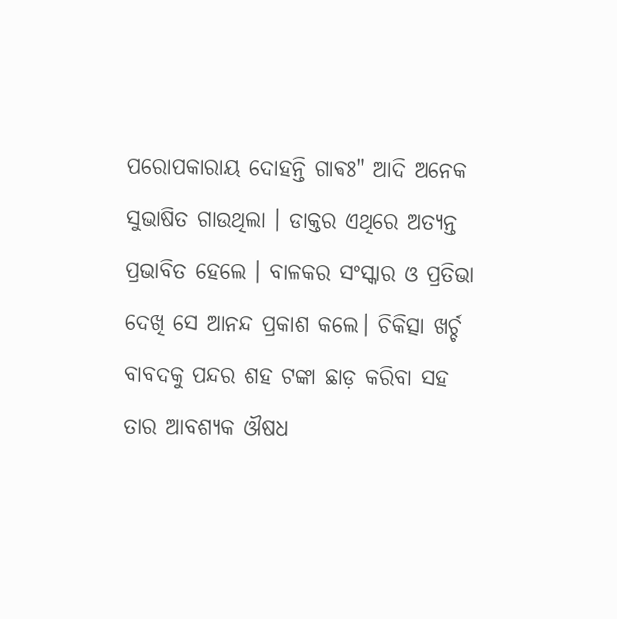ପରୋପକାରାୟ ଦୋହନ୍ତି ଗାଵଃ" ଆଦି ଅନେକ ସୁଭାଷିତ ଗାଉଥିଲା । ଡାକ୍ତର ଏଥିରେ ଅତ୍ୟନ୍ତ ପ୍ରଭାବିତ ହେଲେ । ବାଳକର ସଂସ୍କାର ଓ ପ୍ରତିଭା ଦେଖି ସେ ଆନନ୍ଦ ପ୍ରକାଶ କଲେ। ଚିକିତ୍ସା ଖର୍ଚ୍ଚ ବାବଦକୁ ପନ୍ଦର ଶହ ଟଙ୍କା ଛାଡ଼ କରିବା ସହ ତାର ଆବଶ୍ୟକ ଔଷଧ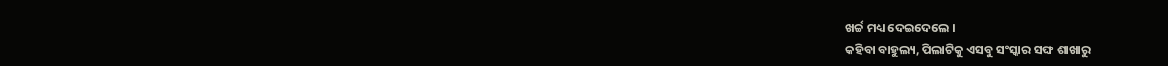ଖର୍ଚ୍ଚ ମଧ୍ୟ ଦେଇଦେଲେ ।
କହିବା ବାହୁଲ୍ୟ, ପିଲାଟିକୁ ଏସବୁ ସଂସ୍କାର ସଙ୍ଘ ଶାଖାରୁ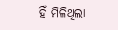ହିଁ ମିଳିଥିଲା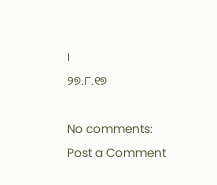।
୨୭.୮.୧୭

No comments:
Post a Comment